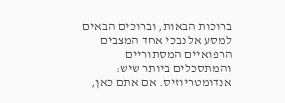ברוכות הבאות, וברוכים הבאים למסע אל נבכי אחד המצבים הרפואיים המסתוריים והמתסכלים ביותר שיש: אנדומטריוזיס. אם אתם כאן,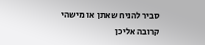סביר להניח שאתן או מישהי קרובה אליכן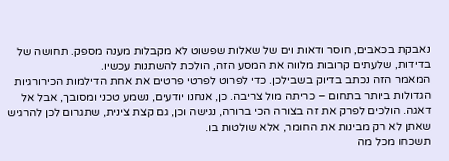נאבקת בכאבים, חוסר ודאות וים של שאלות שפשוט לא מקבלות מענה מספק. תחושה של בדידות, שלעתים קרובות מלווה את המסע הזה, הולכת להשתנות עכשיו.
המאמר הזה נכתב בדיוק בשבילכן. כדי לפרוט לפרטי פרטים את אחת הדילמות הכירורגיות הגדולות ביותר בתחום – כריתה מול צריבה. כן, אנחנו יודעים, נשמע טכני ומסובך, אבל אל דאגה. הולכים לפרק את זה בצורה הכי ברורה, נגישה וכן, גם קצת צינית, שתגרום לכן להרגיש שאתן לא רק מבינות את החומר, אלא שולטות בו.
תשכחו מכל מה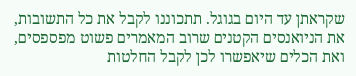שקראתן עד היום בגוגל. תתכוננו לקבל את כל התשובות, את הניואנסים הקטנים שרוב המאמרים פשוט מפספסים, ואת הכלים שיאפשרו לכן לקבל החלטות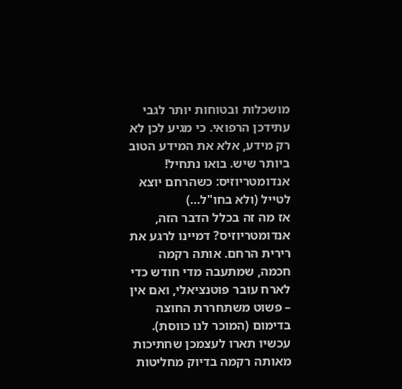מושכלות ובטוחות יותר לגבי עתידכן הרפואי. כי מגיע לכן לא רק מידע, אלא את המידע הטוב ביותר שיש. בואו נתחיל!
אנדומטריוזיס: כשהרחם יוצא לטייל (ולא בחו"ל…)
אז מה זה בכלל הדבר הזה, אנדומטריוזיס? דמיינו לרגע את רירית הרחם. אותה רקמה חכמה, שמתעבה מדי חודש כדי לארח עובר פוטנציאלי, ואם אין – פשוט משתחררת החוצה בדימום (המוכר לנו כווסת). עכשיו תארו לעצמכן שחתיכות מאותה רקמה בדיוק מחליטות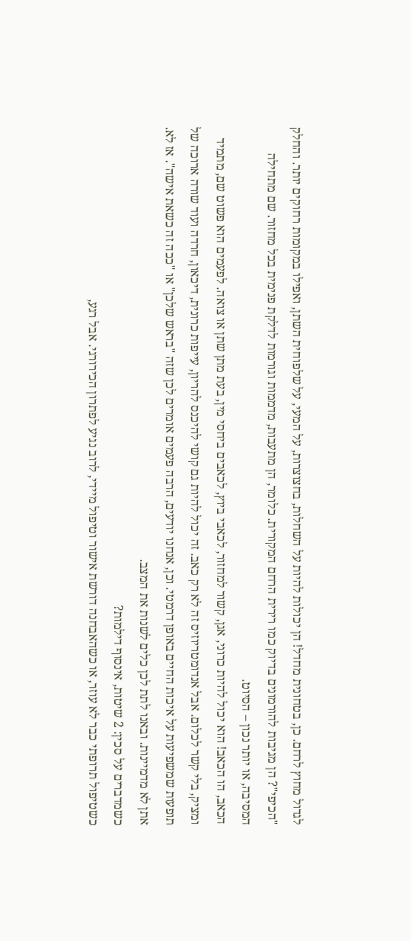לגדול מחוץ לרחם. כן, בטחונית מחדל! הן יכולות להיות על השחלות, בחצוצרות, על המעי, על שלפוחית השתן, ואפילו במקומות רחוקים יותר. והחלק "הכיפי"? הן מגיבות להורמונים בדיוק כמו רירית הרחם המקורית. כלומר, הן מתעבות, מדממות וגורמות לדלקת פנימית בכל מחזור. שם מתחילה המסיבה, או יותר נכון – הסיוט.
הכאב, הו הכאב! הוא יכול להיות כרוני, אגן, קשור למחזור, לכאבי ביוץ, לכאבים ביחסי מין, בעת מתן שתן או צואה. לפעמים הוא פשוט שם, מתמיד ומציק, בלי קשר לכלום. אבל אנדומטריוזיס זה לא רק כאב. זה יכול להיות גם קושי להיכנס להריון, עייפות כרונית, דיכאון, חרדה ועוד שורה ארוכה של תופעות שמשפיעות על איכות החיים באופן דרמטי. וכן, אנחנו יודעים, הרבה פעמים אומרים לכן שזה "בראש שלכן" או "ככה זה כשאת אישה". אז לא. אתן לא מדמיינות. ובאנו לתת לכן כלים לשנות את המצב.
כשמדברים על סכין: 2 שיטות, אינסוף דילמות?
כשטיפול תרופתי כבר לא עוזר, או כשהאבחנה דורשת אישור וטיפול מיידי, לרוב נגיע לפתרון הכירורגי. אבל רגע,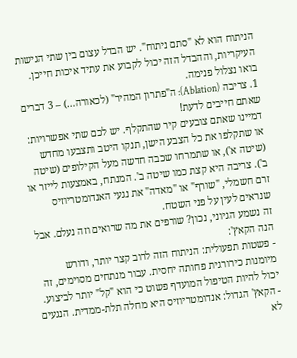הניתוח הוא לא "סתם ניתוח". יש הבדל עצום בין שתי הגישות העיקריות, וההבדל הזה יכול לקבוע את עתיד איכות חייכן. בואו נצלול פנימה.
1. צריבה (Ablation): ה"פתרון המהיר" (לכאורה…) – 3 דברים שאתם חייבים לדעת!
דמיינו שאתם צובעים קיר שהתקלף. יש לכם שתי אפשרויות: או שתקלפו את כל הצבע הישן, תנקו היטב ותצבעו מחדש (שיטה א'), או שתמרחו שכבה חדשה מעל הקילופים (שיטה ב'). צריבה היא קצת כמו שיטה ב'. המנתח, באמצעות לייזר או זרם חשמלי, "שורף" או "מאדה" את נגעי האנדומטריוזיס שנראים לעין על פני השטח.
זה נשמע הגיוני, נכון? שורפים את מה שרואים וזה נעלם. אבל הנה הקאץ':
- פשטות תפעולית: הניתוח הזה לרוב קצר יותר, ודורש מיומנות כירורגית פחותה יחסית. עבור מנתחים מסוימים, זה יכול להיות הטיפול המועדף פשוט כי הוא "קל" יותר לביצוע.
- הקאץ' הגדול: אנדומטריוזיס היא מחלה תלת-ממדית. הנגעים לא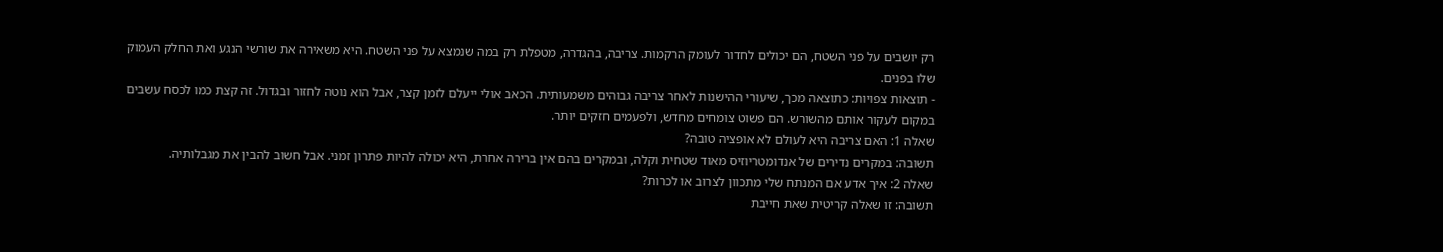רק יושבים על פני השטח, הם יכולים לחדור לעומק הרקמות. צריבה, בהגדרה, מטפלת רק במה שנמצא על פני השטח. היא משאירה את שורשי הנגע ואת החלק העמוק שלו בפנים.
- תוצאות צפויות: כתוצאה מכך, שיעורי ההישנות לאחר צריבה גבוהים משמעותית. הכאב אולי ייעלם לזמן קצר, אבל הוא נוטה לחזור ובגדול. זה קצת כמו לכסח עשבים במקום לעקור אותם מהשורש. הם פשוט צומחים מחדש, ולפעמים חזקים יותר.
שאלה 1: האם צריבה היא לעולם לא אופציה טובה?
תשובה: במקרים נדירים של אנדומטריוזיס מאוד שטחית וקלה, ובמקרים בהם אין ברירה אחרת, היא יכולה להיות פתרון זמני. אבל חשוב להבין את מגבלותיה.
שאלה 2: איך אדע אם המנתח שלי מתכוון לצרוב או לכרות?
תשובה: זו שאלה קריטית שאת חייבת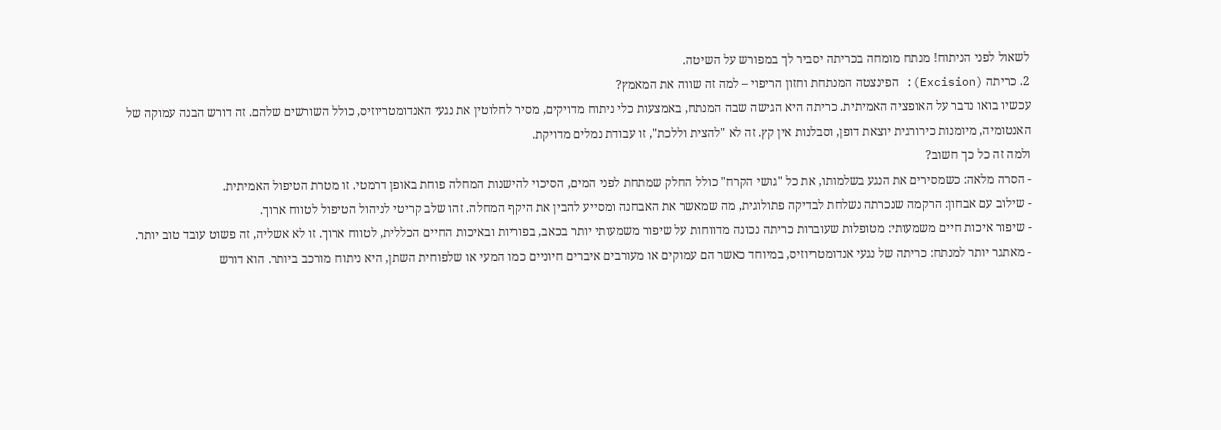לשאול לפני הניתוח! מנתח מומחה בכריתה יסביר לך במפורש על השיטה.
2. כריתה (Excision): הפינצטה המנתחת וחזון הריפוי – למה זה שווה את המאמץ?
עכשיו בואו נדבר על האופציה האמיתית. כריתה היא הגישה שבה המנתח, באמצעות כלי ניתוח מדויקים, מסיר לחלוטין את נגעי האנדומטריוזיס, כולל השורשים שלהם. זה דורש הבנה עמוקה של האנטומיה, מיומנות כירורגית יוצאת דופן, וסבלנות אין קץ. זה לא "להצית וללכת", זו עבודת נמלים מדויקת.
ולמה זה כל כך חשוב?
- הסרה מלאה: כשמסירים את הנגע בשלמותו, את כל "גושי הקרח" כולל החלק שמתחת לפני המים, הסיכוי להישנות המחלה פוחת באופן דרמטי. זו מטרת הטיפול האמיתית.
- שילוב עם אבחון: הרקמה שנכרתה נשלחת לבדיקה פתולוגית, מה שמאשר את האבחנה ומסייע להבין את היקף המחלה. זהו שלב קריטי לניהול הטיפול לטווח ארוך.
- שיפור איכות חיים משמעותי: מטופלות שעוברות כריתה נכונה מדווחות על שיפור משמעותי יותר בכאב, בפוריות ובאיכות החיים הכללית, לטווח ארוך. זו לא אשליה, זה פשוט עובד טוב יותר.
- מאתגר יותר למנתח: כריתה של נגעי אנדומטריוזיס, במיוחד כאשר הם עמוקים או מעורבים איברים חיוניים כמו המעי או שלפוחית השתן, היא ניתוח מורכב ביותר. הוא דורש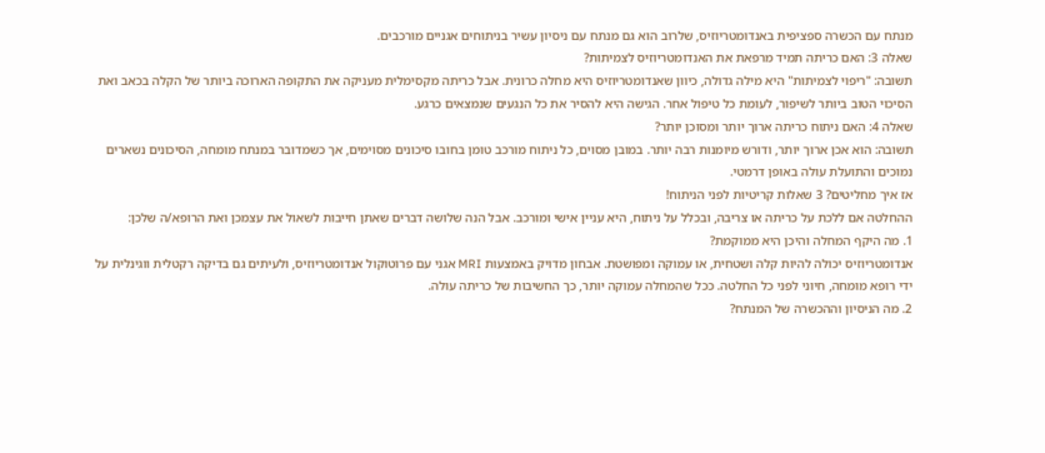מנתח עם הכשרה ספציפית באנדומטריוזיס, שלרוב הוא גם מנתח עם ניסיון עשיר בניתוחים אגניים מורכבים.
שאלה 3: האם כריתה תמיד מרפאת את האנדומטריוזיס לצמיתות?
תשובה: "ריפוי לצמיתות" היא מילה גדולה, כיוון שאנדומטריוזיס היא מחלה כרונית. אבל כריתה מקסימלית מעניקה את התקופה הארוכה ביותר של הקלה בכאב ואת הסיכוי הטוב ביותר לשיפור, לעומת כל טיפול אחר. הגישה היא להסיר את כל הנגעים שנמצאים כרגע.
שאלה 4: האם ניתוח כריתה ארוך יותר ומסוכן יותר?
תשובה: הוא אכן ארוך יותר, ודורש מיומנות רבה יותר. במובן מסוים, כל ניתוח מורכב טומן בחובו סיכונים מסוימים, אך כשמדובר במנתח מומחה, הסיכונים נשארים נמוכים והתועלת עולה באופן דרמטי.
אז איך מחליטים? 3 שאלות קריטיות לפני הניתוח!
ההחלטה אם ללכת על כריתה או צריבה, ובכלל על ניתוח, היא עניין אישי ומורכב. אבל הנה שלושה דברים שאתן חייבות לשאול את עצמכן ואת הרופא/ה שלכן:
1. מה היקף המחלה והיכן היא ממוקמת?
אנדומטריוזיס יכולה להיות קלה ושטחית, או עמוקה ומפושטת. אבחון מדויק באמצעות MRI אגני עם פרוטוקול אנדומטריוזיס, ולעיתים גם בדיקה רקטלית ווגינלית על ידי רופא מומחה, חיוני לפני כל החלטה. ככל שהמחלה עמוקה יותר, כך החשיבות של כריתה עולה.
2. מה הניסיון וההכשרה של המנתח?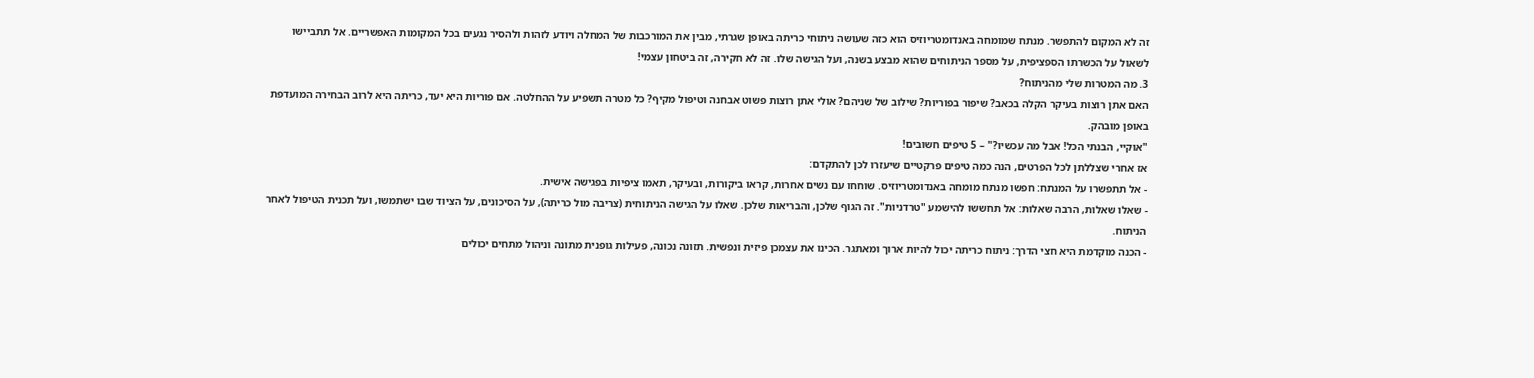זה לא המקום להתפשר. מנתח שמומחה באנדומטריוזיס הוא כזה שעושה ניתוחי כריתה באופן שגרתי, מבין את המורכבות של המחלה ויודע לזהות ולהסיר נגעים בכל המקומות האפשריים. אל תתביישו לשאול על הכשרתו הספציפית, על מספר הניתוחים שהוא מבצע בשנה, ועל הגישה שלו. זה לא חקירה, זה ביטחון עצמי!
3. מה המטרות שלי מהניתוח?
האם אתן רוצות בעיקר הקלה בכאב? שיפור בפוריות? שילוב של שניהם? אולי אתן רוצות פשוט אבחנה וטיפול מקיף? כל מטרה תשפיע על ההחלטה. אם פוריות היא יעד, כריתה היא לרוב הבחירה המועדפת באופן מובהק.
"אוקיי, הבנתי הכל! אבל מה עכשיו?" – 5 טיפים חשובים!
אז אחרי שצללתן לכל הפרטים, הנה כמה טיפים פרקטיים שיעזרו לכן להתקדם:
- אל תתפשרו על המנתח: חפשו מנתח מומחה באנדומטריוזיס. שוחחו עם נשים אחרות, קראו ביקורות, ובעיקר, תאמו ציפיות בפגישה אישית.
- שאלו שאלות, הרבה שאלות: אל תחששו להישמע "טרדניות". זה הגוף שלכן, והבריאות שלכן. שאלו על הגישה הניתוחית (צריבה מול כריתה), על הסיכונים, על הציוד שבו ישתמשו, ועל תכנית הטיפול לאחר הניתוח.
- הכנה מוקדמת היא חצי הדרך: ניתוח כריתה יכול להיות ארוך ומאתגר. הכינו את עצמכן פיזית ונפשית. תזונה נכונה, פעילות גופנית מתונה וניהול מתחים יכולים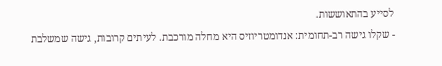לסייע בהתאוששות.
- שקלו גישה רב-תחומית: אנדומטריוזיס היא מחלה מורכבת. לעיתים קרובות, גישה שמשלבת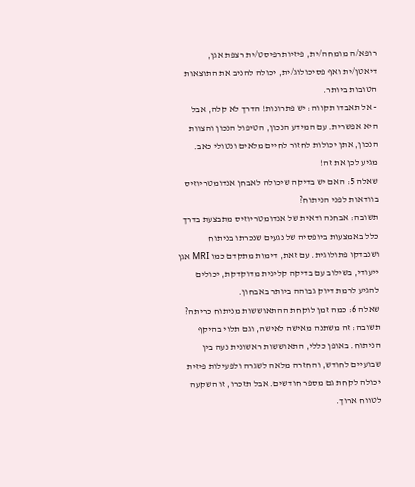רופא/ה מומחה/ית, פיזיותרפיסט/ית רצפת אגן, דיאטן/ית ואף פסיכולוג/ית, יכולה להניב את התוצאות הטובות ביותר.
- אל תאבדו תקווה: יש פתרונות! הדרך לא קלה, אבל היא אפשרית. עם המידע הנכון, הטיפול הנכון והצוות הנכון, אתן יכולות לחזור לחיים מלאים ונטולי כאב. מגיע לכן את זה!
שאלה 5: האם יש בדיקה שיכולה לאבחן אנדומטריוזיס בוודאות לפני הניתוח?
תשובה: אבחנה ודאית של אנדומטריוזיס מתבצעת בדרך כלל באמצעות ביופסיה של נגעים שנכרתו בניתוח ושנבדקו פתולוגית. עם זאת, דימות מתקדם כמו MRI אגן ייעודי, בשילוב עם בדיקה קלינית מדוקדקת, יכולים להגיע לרמת דיוק גבוהה ביותר באבחון.
שאלה 6: כמה זמן לוקחת ההתאוששות מניתוח כריתה?
תשובה: זה משתנה מאישה לאישה, וגם תלוי בהיקף הניתוח. באופן כללי, התאוששות ראשונית נעה בין שבועיים לחודש, והחזרה מלאה לשגרה ולפעילות פיזית יכולה לקחת גם מספר חודשים. אבל תזכרו, זו השקעה לטווח ארוך.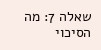שאלה 7: מה הסיכוי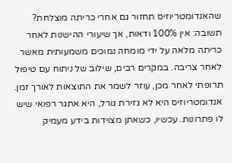שהאנדומטריוזיס תחזור גם אחרי כריתה מוצלחת?
תשובה: אין 100% ודאות, אך שיעורי ההישנות לאחר כריתה מלאה על ידי מומחה נמוכים משמעותית מאשר לאחר צריבה. במקרים רבים, שילוב של ניתוח עם טיפול תרופתי לאחר מכן, עוזר לשמר את התוצאות לאורך זמן.
אנדומטריוזיס היא לא גזירת גורל, היא אתגר רפואי שיש לו פתרונות. עכשיו, כשאתן מצוידות בידע מעמיק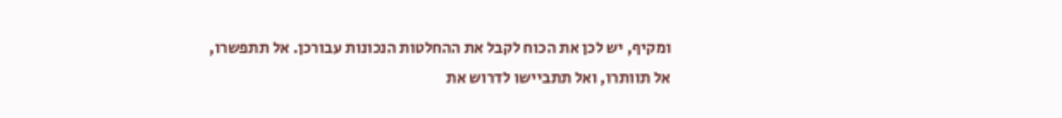ומקיף, יש לכן את הכוח לקבל את ההחלטות הנכונות עבורכן. אל תתפשרו, אל תוותרו, ואל תתביישו לדרוש את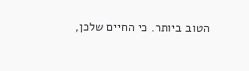הטוב ביותר. כי החיים שלכן,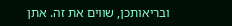ובריאותכן, שווים את זה. אתן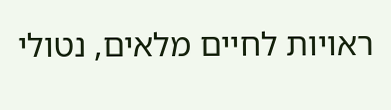ראויות לחיים מלאים, נטולי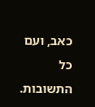כאב, ועם כל התשובות.